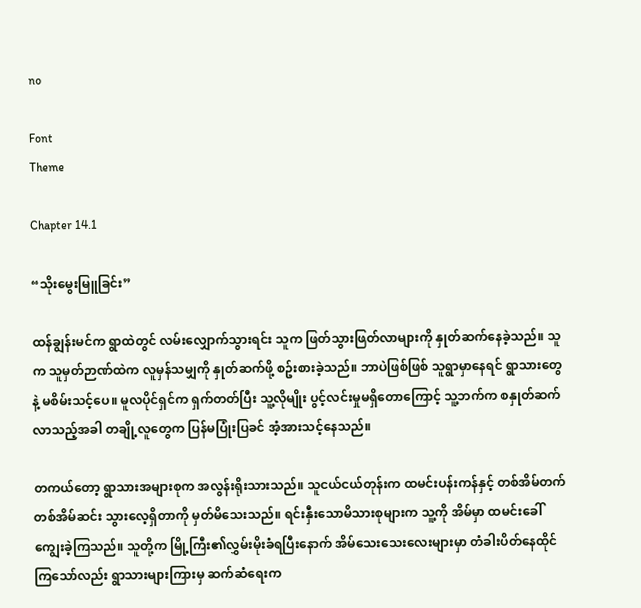no

Font
Theme

Chapter 14.1

“သိုးမွေးမြူခြင်း”

ထန်ချွန်းမင်က ရွာထဲတွင် လမ်းလျှောက်သွားရင်း သူက ဖြတ်သွားဖြတ်လာများကို နှုတ်ဆက်နေခဲ့သည်။ သူက သူမှတ်ဉာဏ်ထဲက လူမှန်သမျှကို နှုတ်ဆက်ဖို့ စဥ်းစားခဲ့သည်။ ဘာပဲဖြစ်ဖြစ် သူရွာမှာနေရင် ရွာသားတွေနဲ့ မစိမ်းသင့်ပေ။ မူလပိုင်ရှင်က ရှက်တတ်ပြီး သူ့လိုမျိုး ပွင့်လင်းမှုမရှိတောကြောင့် သူ့ဘက်က စနှုတ်ဆက်လာသည့်အခါ တချို့လူတွေက ပြန်မပြုံးပြခင် အံ့အားသင့်နေသည်။

တကယ်တော့ ရွာသားအများစုက အလွန်းရိုးသားသည်။ သူငယ်ငယ်တုန်းက ထမင်းပန်းကန်နှင့် တစ်အိမ်တက်တစ်အိမ်ဆင်း သွားလေ့ရှိတာကို မှတ်မိသေးသည်။ ရင်းနှီးသောမိသားစုများက သူ့ကို အိမ်မှာ ထမင်းခေါ်ကျွေးခဲ့ကြသည်။ သူတို့က မြို့ကြီး၏လွှမ်းမိုးခံရပြီးနောက် အိမ်သေးသေးလေးများမှာ တံခါးပိတ်နေထိုင်ကြသော်လည်း ရွာသားများကြားမှ ဆက်ဆံရေးက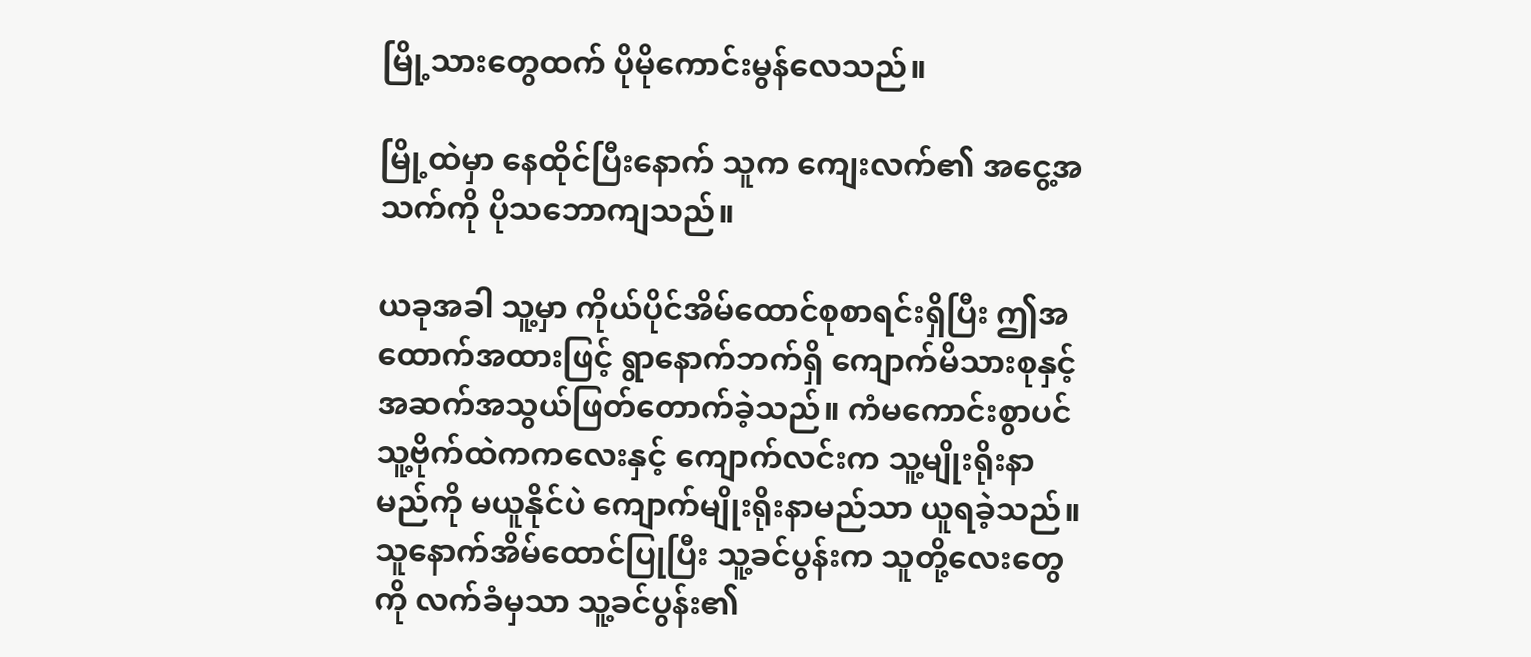မြို့သားတွေထက် ပိုမိုကောင်းမွန်လေသည်။

မြို့ထဲမှာ နေထိုင်ပြီးနောက် သူက ကျေးလက်၏ အငွေ့အသက်ကို ပိုသဘောကျသည်။

ယခုအခါ သူ့မှာ ကိုယ်ပိုင်အိမ်ထောင်စုစာရင်းရှိပြီး ဤအထောက်အထားဖြင့် ရွာနောက်ဘက်ရှိ ကျောက်မိသားစုနှင့် အဆက်အသွယ်ဖြတ်တောက်ခဲ့သည်။ ကံမကောင်းစွာပင် သူ့ဗိုက်ထဲကကလေးနှင့် ကျောက်လင်းက သူ့မျိုးရိုးနာမည်ကို မယူနိုင်ပဲ ကျောက်မျိုးရိုးနာမည်သာ ယူရခဲ့သည်။ သူနောက်အိမ်ထောင်ပြုပြီး သူ့ခင်ပွန်းက သူတို့လေးတွေကို လက်ခံမှသာ သူ့ခင်ပွန်း၏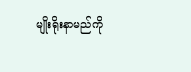မျိုးရိုးနာမည်ကို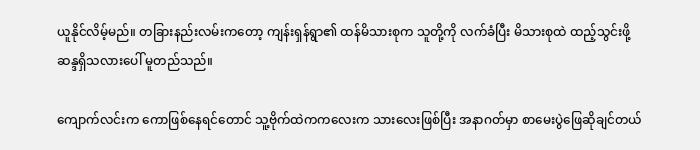ယူနိုင်လိမ့်မည်။ တခြားနည်းလမ်းကတော့ ကျန်းရှန်ရွာ၏ ထန်မိသားစုက သူတို့ကို လက်ခံပြီး မိသားစုထဲ ထည့်သွင်းဖို့ ဆန္ဒရှိသလားပေါ် မူတည်သည်။

ကျောက်လင်းက ကောဖြစ်နေရင်တောင် သူ့ဗိုက်ထဲကကလေးက သားလေးဖြစ်ပြီး အနာဂတ်မှာ စာမေးပွဲဖြေဆိုချင်တယ်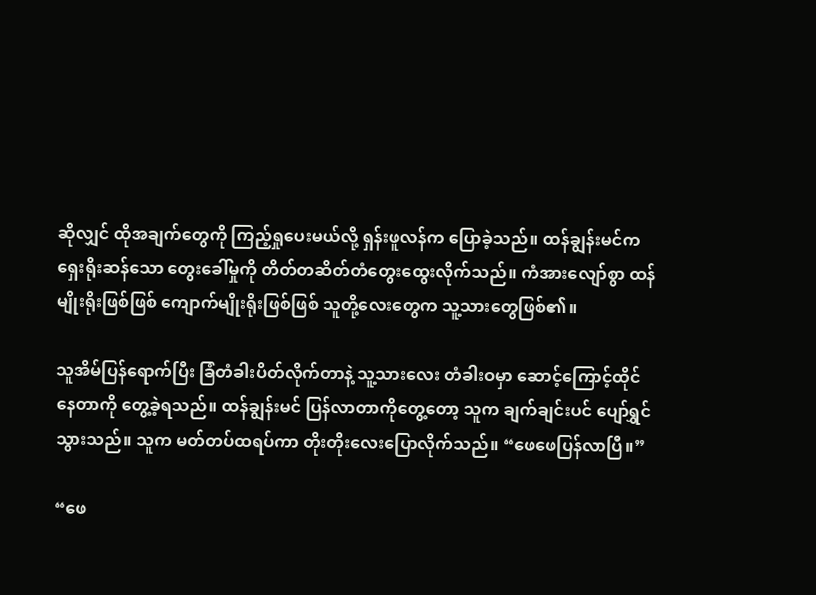ဆိုလျှင် ထိုအချက်တွေကို ကြည့်ရှုပေးမယ်လို့ ရှန်းဖူလန်က ပြောခဲ့သည်။ ထန်ချွန်းမင်က ရှေးရိုးဆန်သော တွေးခေါ်မှုကို တိတ်တဆိတ်တံတွေးထွေးလိုက်သည်။ ကံအားလျော်စွာ ထန်မျိုးရိုးဖြစ်ဖြစ် ကျောက်မျိုးရိုးဖြစ်ဖြစ် သူတို့လေးတွေက သူ့သားတွေဖြစ်၏။

သူအိမ်ပြန်ရောက်ပြီး ခြံတံခါးပိတ်လိုက်တာနဲ့ သူ့သားလေး တံခါးဝမှာ ဆောင့်ကြောင့်ထိုင်နေတာကို တွေ့ခဲ့ရသည်။ ထန်ချွန်းမင် ပြန်လာတာကိုတွေ့တော့ သူက ချက်ချင်းပင် ပျော်ရွှင်သွားသည်။ သူက မတ်တပ်ထရပ်ကာ တိုးတိုးလေးပြောလိုက်သည်။ “ဖေဖေပြန်လာပြီ။”

“ဖေ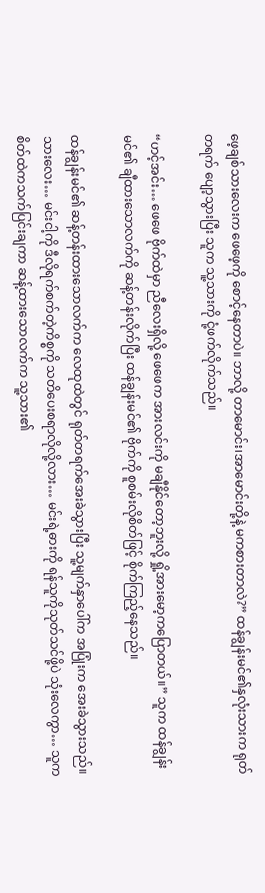ဖေ့ချစ်သားလေးက ဖေဖေ့ကို စောင့်နေတာပဲ။ ဘာလို့ တာမောင်း၊အာမောင်းတို့နဲ့ မကစားတာလဲ?” ထန်ချွန်းမင်၏နှလုံးသားက ရုတ်တရက် ပျော့သွားပြီး သူက သူ့သားကို ငုံ့ဖက်လိုက်သည်။

“ဟင့်အင်း… ဖေဖေ ဗိုက်ထဲမှာ ညီလေးရှိလို့ ဖေဖေက အားလင်းကို မချီနိုင်တော့ဘူးလို့ ရှို့အားမော့ကပြောတယ်။” သူက ထန်ချွန်းမင်၏ ချီထားသောလက်ကို ဆန့်တန်းလိုက်ပြီး ထန်ချွန်းမင်၏ ဗိုက်ကို စူစမ်းလိုစိတ်ဖြင့် စိုက်ကြည့်နေသည်။

ထန်ချွန်းမင်၏ ဆန့်တန်းထားသောလက်က လေထုထဲတွင် ရုတ်တရက်အေးခဲသွားပြီး သူ့မျက်နှာပေါ်က အပြုံးက အေးခဲသွားသည်။ သားလေး… မင်းငါ့ကို ဒီလိုရက်စက်တဲ့ကိစ္စကို သတိပေးစရာလိုလို့လား… မင်းရဲ့ဓားကို ရန်သူကိုသုတ်သင်ဖို့ပဲ သုံးလေကွာ… သူက စိတ်ထဲကသက်ပြင်းချကာ ဆန့်ထားသောလက်က သူ့သား၏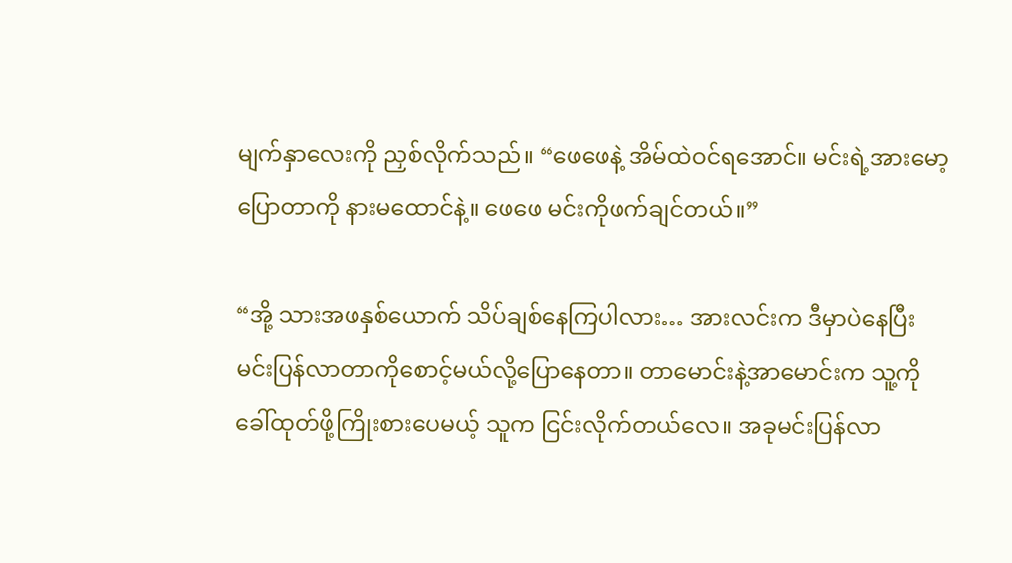မျက်နှာလေးကို ညှစ်လိုက်သည်။ “ဖေဖေနဲ့ အိမ်ထဲဝင်ရအောင်။ မင်းရဲ့အားမော့ပြောတာကို နားမထောင်နဲ့။ ဖေဖေ မင်းကိုဖက်ချင်တယ်။”

“အို့ သားအဖနှစ်ယောက် သိပ်ချစ်နေကြပါလား… အားလင်းက ဒီမှာပဲနေပြီး မင်းပြန်လာတာကိုစောင့်မယ်လို့ပြောနေတာ။ တာမောင်းနဲ့အာမောင်းက သူ့ကိုခေါ်ထုတ်ဖို့ကြိုးစားပေမယ့် သူက ငြင်းလိုက်တယ်လေ။ အခုမင်းပြန်လာ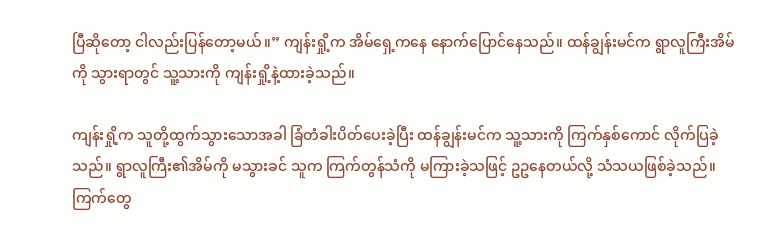ပြီဆိုတော့ ငါလည်းပြန်တော့မယ်။” ကျန်းရှို့က အိမ်ရှေ့ကနေ နောက်ပြောင်နေသည်။ ထန်ချွန်းမင်က ရွာလူကြီးအိမ်ကို သွားရာတွင် သူ့သားကို ကျန်းရှို့နဲ့ထားခဲ့သည်။

ကျန်းရှို့က သူတို့ထွက်သွားသောအခါ ခြံတံခါးပိတ်ပေးခဲ့ပြီး ထန်ချွန်းမင်က သူ့သားကို ကြက်နှစ်ကောင် လိုက်ပြခဲ့သည်။ ရွာလူကြီး၏အိမ်ကို မသွားခင် သူက ကြက်တွန်သံကို မကြားခဲ့သဖြင့် ဥဥနေတယ်လို့ သံသယဖြစ်ခဲ့သည်။ ကြက်တွေ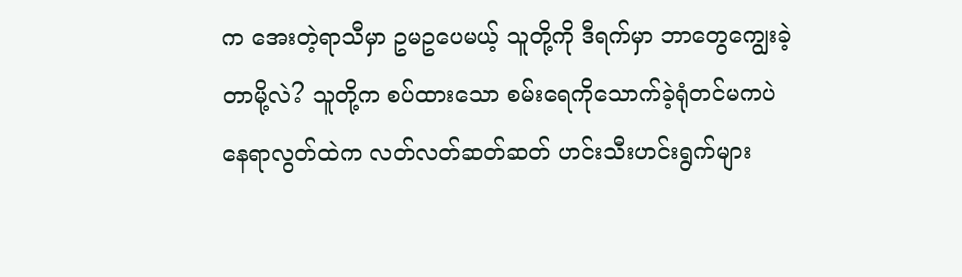က အေးတဲ့ရာသီမှာ ဥမဥပေမယ့် သူတို့ကို ဒီရက်မှာ ဘာတွေကျွေးခဲ့တာမို့လဲ? သူတို့က စပ်ထားသော စမ်းရေကိုသောက်ခဲ့ရုံတင်မကပဲ နေရာလွတ်ထဲက လတ်လတ်ဆတ်ဆတ် ဟင်းသီးဟင်းရွက်များ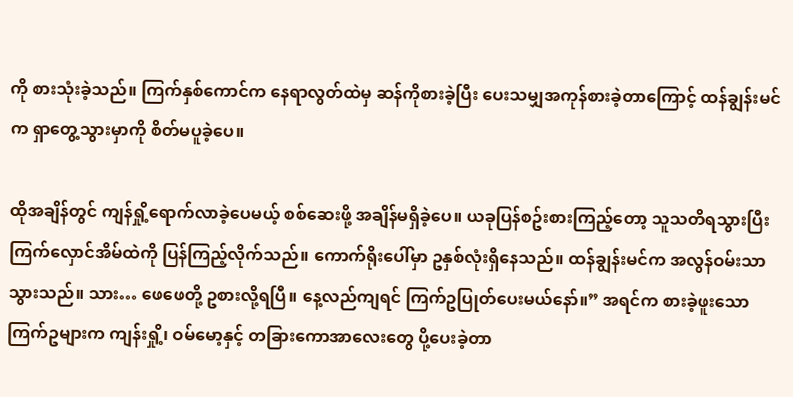ကို စားသုံးခဲ့သည်။ ကြက်နှစ်ကောင်က နေရာလွတ်ထဲမှ ဆန်ကိုစားခဲ့ပြီး ပေးသမျှအကုန်စားခဲ့တာကြောင့် ထန်ချွန်းမင်က ရှာတွေ့သွားမှာကို စိတ်မပူခဲ့ပေ။

ထိုအချိန်တွင် ကျန်ရှို့ရောက်လာခဲ့ပေမယ့် စစ်ဆေးဖို့ အချိန်မရှိခဲ့ပေ။ ယခုပြန်စဥ်းစားကြည့်တော့ သူသတိရသွားပြီး ကြက်လှောင်အိမ်ထဲကို ပြန်ကြည့်လိုက်သည်။ ကောက်ရိုးပေါ်မှာ ဥနှစ်လုံးရှိနေသည်။ ထန်ချွန်းမင်က အလွန်ဝမ်းသာသွားသည်။ သား… ဖေဖေတို့ ဥစားလို့ရပြီ။ နေ့လည်ကျရင် ကြက်ဥပြုတ်ပေးမယ်နော်။” အရင်က စားခဲ့ဖူးသော ကြက်ဥများက ကျန်းရှို့၊ ဝမ်မော့နှင့် တခြားကောအာလေးတွေ ပို့ပေးခဲ့တာ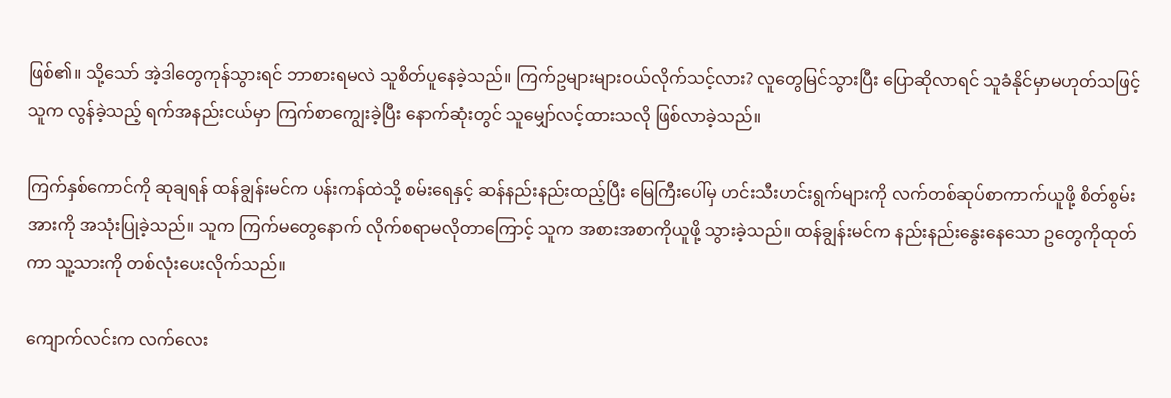ဖြစ်၏။ သို့သော် အဲ့ဒါတွေကုန်သွားရင် ဘာစားရမလဲ သူစိတ်ပူနေခဲ့သည်။ ကြက်ဥများများဝယ်လိုက်သင့်လား? လူတွေမြင်သွားပြီး ပြောဆိုလာရင် သူခံနိုင်မှာမဟုတ်သဖြင့် သူက လွန်ခဲ့သည့် ရက်အနည်းငယ်မှာ ကြက်စာကျွေးခဲ့ပြီး နောက်ဆုံးတွင် သူမျှော်လင့်ထားသလို ဖြစ်လာခဲ့သည်။

ကြက်နှစ်ကောင်ကို ဆုချရန် ထန်ချွန်းမင်က ပန်းကန်ထဲသို့ စမ်းရေနှင့် ဆန်နည်းနည်းထည့်ပြီး မြေကြီးပေါ်မှ ဟင်းသီးဟင်းရွက်များကို လက်တစ်ဆုပ်စာကာက်ယူဖို့ စိတ်စွမ်းအားကို အသုံးပြုခဲ့သည်။ သူက ကြက်မတွေနောက် လိုက်စရာမလိုတာကြောင့် သူက အစားအစာကိုယူဖို့ သွားခဲ့သည်။ ထန်ချွန်းမင်က နည်းနည်းနွေးနေသော ဥတွေကိုထုတ်ကာ သူ့သားကို တစ်လုံးပေးလိုက်သည်။

ကျောက်လင်းက လက်လေး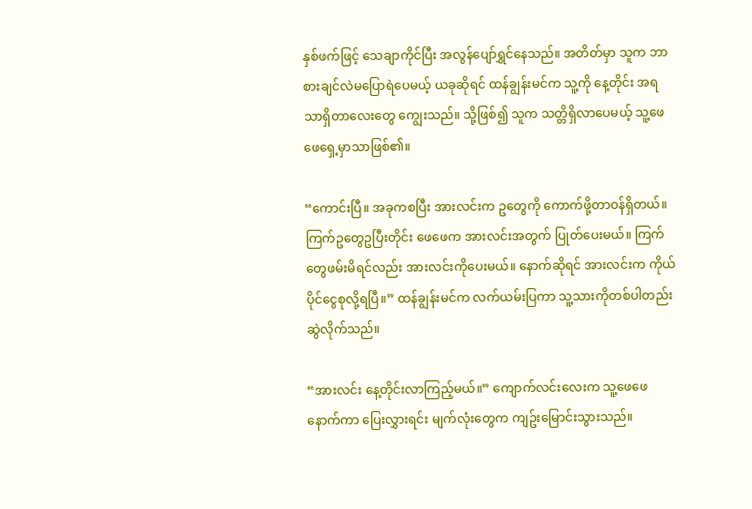နှစ်ဖက်ဖြင့် သေချာကိုင်ပြီး အလွန်ပျော်ရွှင်နေသည်။ အတိတ်မှာ သူက ဘာစားချင်လဲမပြောရဲပေမယ့် ယခုဆိုရင် ထန်ချွန်းမင်က သူ့ကို နေ့တိုင်း အရသာရှိတာလေးတွေ ကျွေးသည်။ သို့ဖြစ်၍ သူက သတ္တိရှိလာပေမယ့် သူ့ဖေဖေရှေ့မှာသာဖြစ်၏။

“ကောင်းပြီ။ အခုကစပြီး အားလင်းက ဥတွေကို ကောက်ဖို့တာဝန်ရှိတယ်။ ကြက်ဥတွေဥပြီးတိုင်း ဖေဖေက အားလင်းအတွက် ပြုတ်ပေးမယ်။ ကြက်တွေဖမ်းမိရင်လည်း အားလင်းကိုပေးမယ်။ နောက်ဆိုရင် အားလင်းက ကိုယ်ပိုင်ငွေစုလို့ရပြီ။” ထန်ချွန်းမင်က လက်ယမ်းပြကာ သူ့သားကိုတစ်ပါတည်းဆွဲလိုက်သည်။

“အားလင်း နေ့တိုင်းလာကြည့်မယ်။” ကျောက်လင်းလေးက သူ့ဖေဖေနောက်ကာ ပြေးလွှားရင်း မျက်လုံးတွေက ကျဥ်းမြောင်းသွားသည်။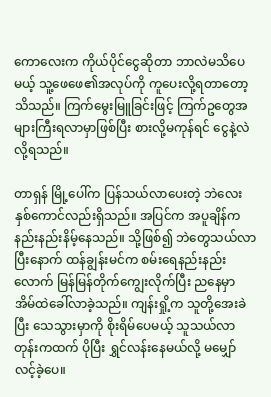ကောလေးက ကိုယ်ပိုင်ငွေဆိုတာ ဘာလဲမသိပေမယ့် သူ့ဖေဖေ၏အလုပ်ကို ကူပေးလို့ရတာတော့သိသည်။ ကြက်မွေးမြူခြင်းဖြင့် ကြက်ဥတွေအများကြီးရလာမှာဖြစ်ပြီး စားလို့မကုန်ရင် ငွေနဲ့လဲလို့ရသည်။

တာရှန် မြို့ပေါ်က ပြန်သယ်လာပေးတဲ့ ဘဲလေးနှစ်ကောင်လည်းရှိသည်။ အပြင်က အပူချိန်က နည်းနည်းနိမ့်နေသည်။ သို့ဖြစ်၍ ဘဲတွေသယ်လာပြီးနောက် ထန်ချွန်းမင်က စမ်းရေနည်းနည်းလောက် မြန်မြန်တိုက်ကျွေးလိုက်ပြီး ညနေမှာ အိမ်ထဲခေါ်လာခဲ့သည်။ ကျန်းရှို့က သူတို့အေးခဲပြီး သေသွားမှာကို စိုးရိမ်ပေမယ့် သူသယ်လာတုန်းကထက် ပိုပြီး ရွှင်လန်းနေမယ်လို့ မမျှော်လင့်ခဲ့ပေ။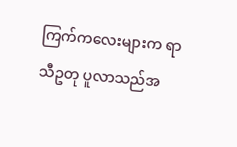ကြက်ကလေးများက ရာသီဥတု ပူလာသည်အ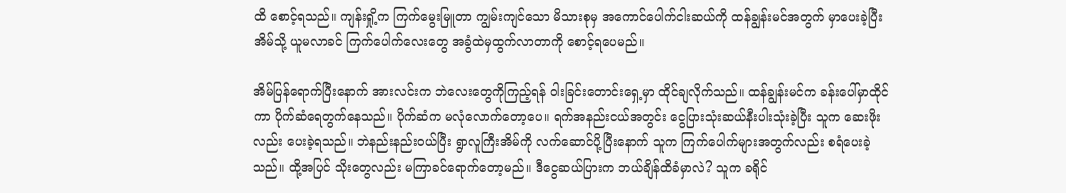ထိ စောင့်ရသည်။ ကျန်းရှို့က ကြက်မွေးမြူတာ ကျွမ်းကျင်သော မိသားစုမှ အကောင်ပေါက်ငါးဆယ်ကို ထန်ချွန်းမင်အတွက် မှာပေးခဲ့ပြီး အိမ်သို့ ယူမလာခင် ကြက်ပေါက်လေးတွေ အခွံထဲမှထွက်လာတာကို စောင့်ရပေမည်။

အိမ်ပြန်ရောက်ပြီးနောက် အားလင်းက ဘဲလေးတွေကိုကြည့်ရန် ဝါးခြင်းတောင်းရှေ့မှာ ထိုင်ချလိုက်သည်။ ထန်ချွန်းမင်က ခန်းပေါ်မှာထိုင်ကာ ပိုက်ဆံရေတွက်နေသည်။ ပိုက်ဆံက မလုံလောက်တော့ပေ။ ရက်အနည်းငယ်အတွင်း ငွေပြားသုံးဆယ်နီးပါးသုံးခဲ့ပြီး သူက ဆေးဖိုးလည်း ပေးခဲ့ရသည်။ ဘဲနည်းနည်းဝယ်ပြီး ရွာလူကြီးအိမ်ကို လက်ဆောင်ပို့ပြီးနောက် သူက ကြက်ပေါက်များအတွက်လည်း စရံပေးခဲ့သည်။ ထို့အပြင် သိုးတွေလည်း မကြာခင်ရောက်တော့မည်။ ဒီငွေဆယ်ပြားက ဘယ်ချိန်ထိခံမှာလဲ? သူက ခရိုင်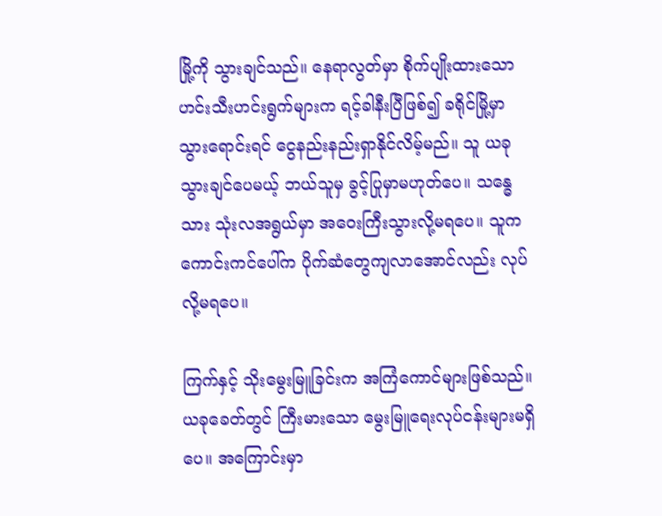မြို့ကို သွားချင်သည်။ နေရာလွတ်မှာ စိုက်ပျိုးထားသော ဟင်းသီးဟင်းရွက်များက ရင့်ခါနီးပြီဖြစ်၍ ခရိုင်မြို့မှာ သွားရောင်းရင် ငွေနည်းနည်းရှာနိုင်လိမ့်မည်။ သူ ယခုသွားချင်ပေမယ့် ဘယ်သူမှ ခွင့်ပြုမှာမဟုတ်ပေ။ သန္ဓေသား သုံးလအရွယ်မှာ အဝေးကြီးသွားလို့မရပေ။ သူက ကောင်းကင်ပေါ်က ပိုက်ဆံတွေကျလာအောင်လည်း လုပ်လို့မရပေ။

ကြက်နှင့် သိုးမွေးမြူခြင်းက အကြံကောင်များဖြစ်သည်။ ယခုခေတ်တွင် ကြီးမားသော မွေးမြူရေးလုပ်ငန်းများမရှိပေ။ အကြောင်းမှာ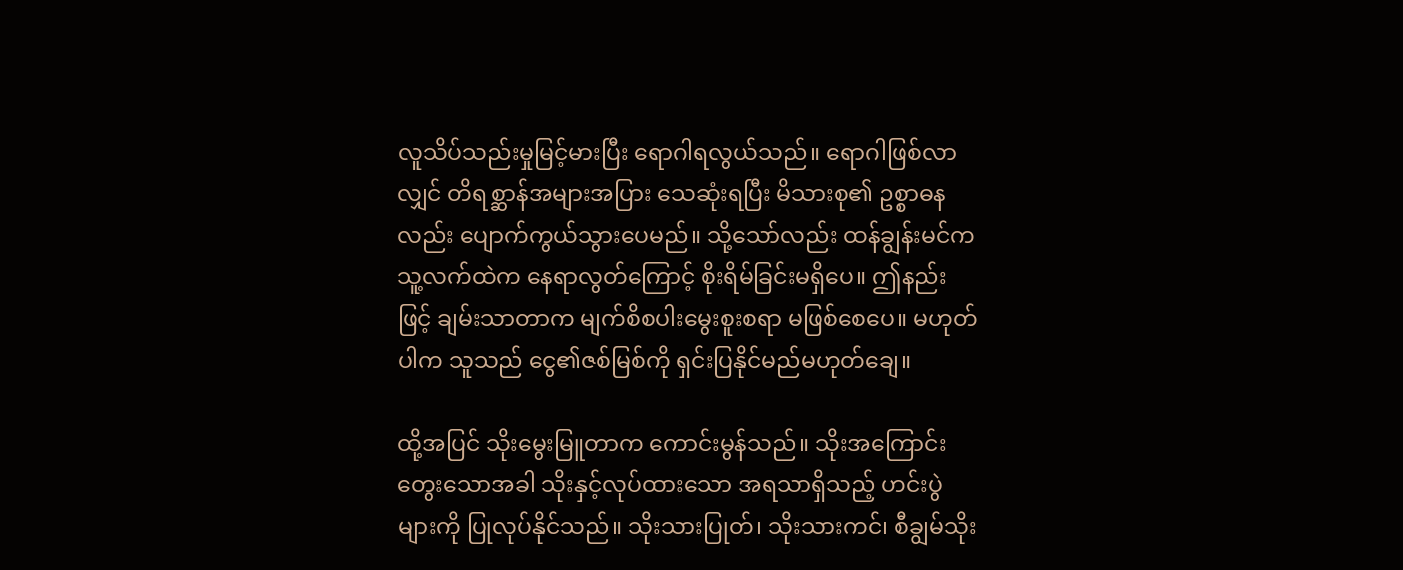လူသိပ်သည်းမှုမြင့်မားပြီး ရောဂါရလွယ်သည်။ ရောဂါဖြစ်လာလျှင် တိရစ္ဆာန်အများအပြား သေဆုံးရပြီး မိသားစု၏ ဥစ္စာဓနလည်း ပျောက်ကွယ်သွားပေမည်။ သို့သော်လည်း ထန်ချွန်းမင်က သူ့လက်ထဲက နေရာလွတ်ကြောင့် စိုးရိမ်ခြင်းမရှိပေ။ ဤနည်းဖြင့် ချမ်းသာတာက မျက်စိစပါးမွေးစူးစရာ မဖြစ်စေပေ။ မဟုတ်ပါက သူသည် ငွေ၏ဇစ်မြစ်ကို ရှင်းပြနိုင်မည်မဟုတ်ချေ။

ထို့အပြင် သိုးမွေးမြူတာက ကောင်းမွန်သည်။ သိုးအကြောင်းတွေးသောအခါ သိုးနှင့်လုပ်ထားသော အရသာရှိသည့် ဟင်းပွဲများကို ပြုလုပ်နိုင်သည်။ သိုးသားပြုတ်၊ သိုးသားကင်၊ စီချွမ်သိုး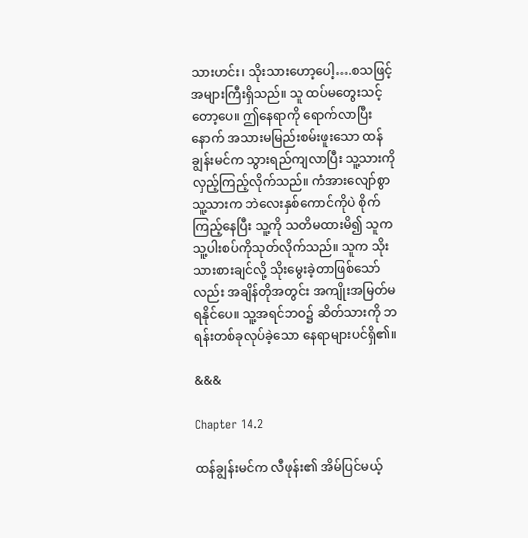သားဟင်း၊ သိုးသားဟော့ပေါ့….စသဖြင့် အများကြီးရှိသည်။ သူ ထပ်မတွေးသင့်တော့ပေ။ ဤနေရာကို ရောက်လာပြီးနောက် အသားမမြည်းစမ်းဖူးသော ထန်ချွန်းမင်က သွားရည်ကျလာပြီး သူ့သားကိုလှည့်ကြည့်လိုက်သည်။ ကံအားလျော်စွာ သူ့သားက ဘဲလေးနှစ်ကောင်ကိုပဲ စိုက်ကြည့်နေပြီး သူ့ကို သတိမထားမိ၍ သူက သူ့ပါးစပ်ကိုသုတ်လိုက်သည်။ သူက သိုးသားစားချင်လို့ သိုးမွေးခဲ့တာဖြစ်သော်လည်း အချိန်တိုအတွင်း အကျိုးအမြတ်မရနိုင်ပေ။ သူ့အရင်ဘဝ၌ ဆိတ်သားကို ဘရန်းတစ်ခုလုပ်ခဲ့သော နေရာများပင်ရှိ၏။

&&&

Chapter 14.2

ထန်ချွန်းမင်က လီဖုန်း၏ အိမ်ပြင်မယ့်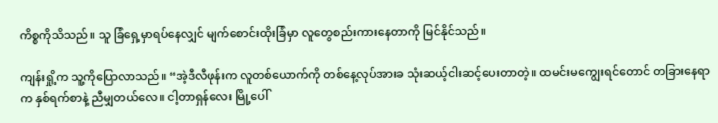ကိစ္စကိုသိသည်။ သူ ခြံရှေ့မှာရပ်နေလျှင် မျက်စောင်းထိုးခြံမှာ လူတွေစည်းကားနေတာကို မြင်နိုင်သည်။

ကျန်းရှို့က သူ့ကိုပြောလာသည်။ “အဲ့ဒီလီဖုန်းက လူတစ်ယောက်ကို တစ်နေ့လုပ်အားခ သုံးဆယ့်ငါးဆင့်ပေးတာတဲ့။ ထမင်းမကျွေးရင်တောင် တခြားနေရာက နှစ်ရက်စာနဲ့ ညီမျှတယ်လေ။ ငါ့တာရှန်လေး မြို့ပေါ်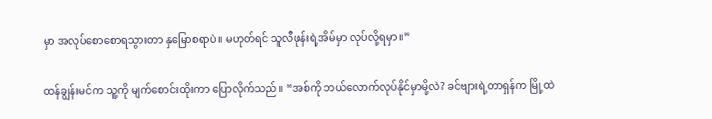မှာ အလုပ်စောစောရသွားတာ နှမြောစရာပဲ။ မဟုတ်ရင် သူလီဖုန်းရဲ့အိမ်မှာ လုပ်လို့ရမှာ။”

ထန်ချွန်းမင်က သူ့ကို မျက်စောင်းထိုးကာ ပြောလိုက်သည်။ “အစ်ကို ဘယ်လောက်လုပ်နိုင်မှာမို့လဲ? ခင်ဗျားရဲ့တာရှန်က မြို့ထဲ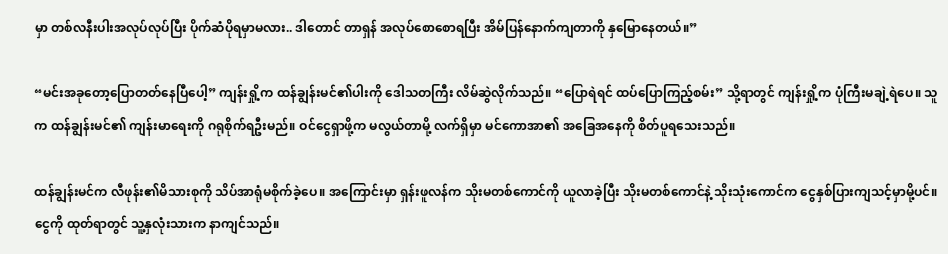မှာ တစ်လနီးပါးအလုပ်လုပ်ပြီး ပိုက်ဆံပိုရမှာမလား.. ဒါတောင် တာရှန် အလုပ်စောစောရပြီး အိမ်ပြန်နောက်ကျတာကို နှမြောနေတယ်။”

“မင်းအခုတော့ပြောတတ်နေပြီပေါ့” ကျန်းရှို့က ထန်ချွန်းမင်၏ပါးကို ဒေါသတကြီး လိမ်ဆွဲလိုက်သည်။ “ပြောရဲရင် ထပ်ပြောကြည့်စမ်း” သို့ရာတွင် ကျန်းရှို့က ပုံကြီးမချဲ့ရဲပေ။ သူက ထန်ချွန်းမင်၏ ကျန်းမာရေးကို ဂရုစိုက်ရဦးမည်။ ဝင်ငွေရှာဖို့က မလွယ်တာမို့ လက်ရှိမှာ မင်ကောအာ၏ အခြေအနေကို စိတ်ပူရသေးသည်။

ထန်ချွန်းမင်က လီဖုန်း၏မိသားစုကို သိပ်အာရုံမစိုက်ခဲ့ပေ။ အကြောင်းမှာ ရှန်းဖူလန်က သိုးမတစ်ကောင်ကို ယူလာခဲ့ပြီး သိုးမတစ်ကောင်နဲ့ သိုးသုံးကောင်က ငွေနှစ်ပြားကျသင့်မှာမို့ပင်။ ငွေကို ထုတ်ရာတွင် သူ့နှလုံးသားက နာကျင်သည်။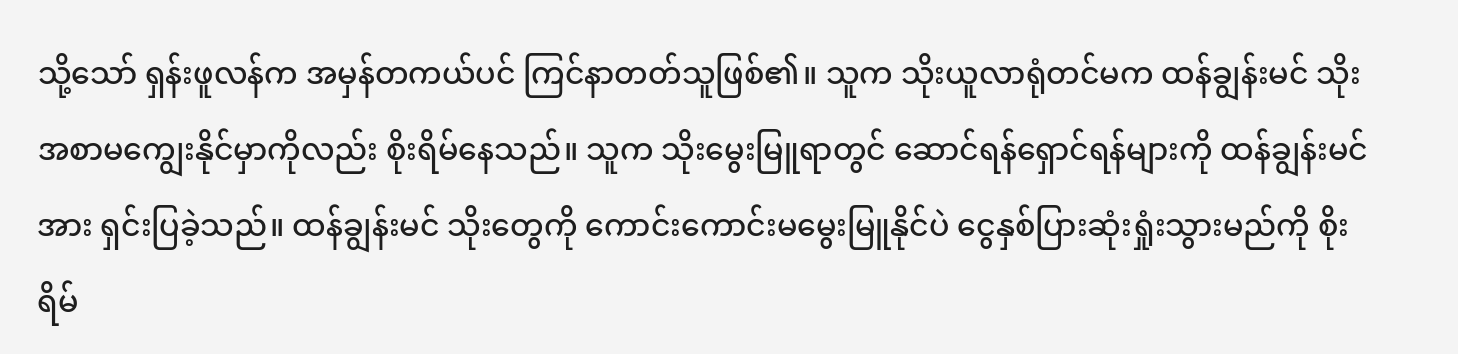သို့သော် ရှန်းဖူလန်က အမှန်တကယ်ပင် ကြင်နာတတ်သူဖြစ်၏။ သူက သိုးယူလာရုံတင်မက ထန်ချွန်းမင် သိုးအစာမကျွေးနိုင်မှာကိုလည်း စိုးရိမ်နေသည်။ သူက သိုးမွေးမြူရာတွင် ဆောင်ရန်ရှောင်ရန်များကို ထန်ချွန်းမင်အား ရှင်းပြခဲ့သည်။ ထန်ချွန်းမင် သိုးတွေကို ကောင်းကောင်းမမွေးမြူနိုင်ပဲ ငွေနှစ်ပြားဆုံးရှုံးသွားမည်ကို စိုးရိမ်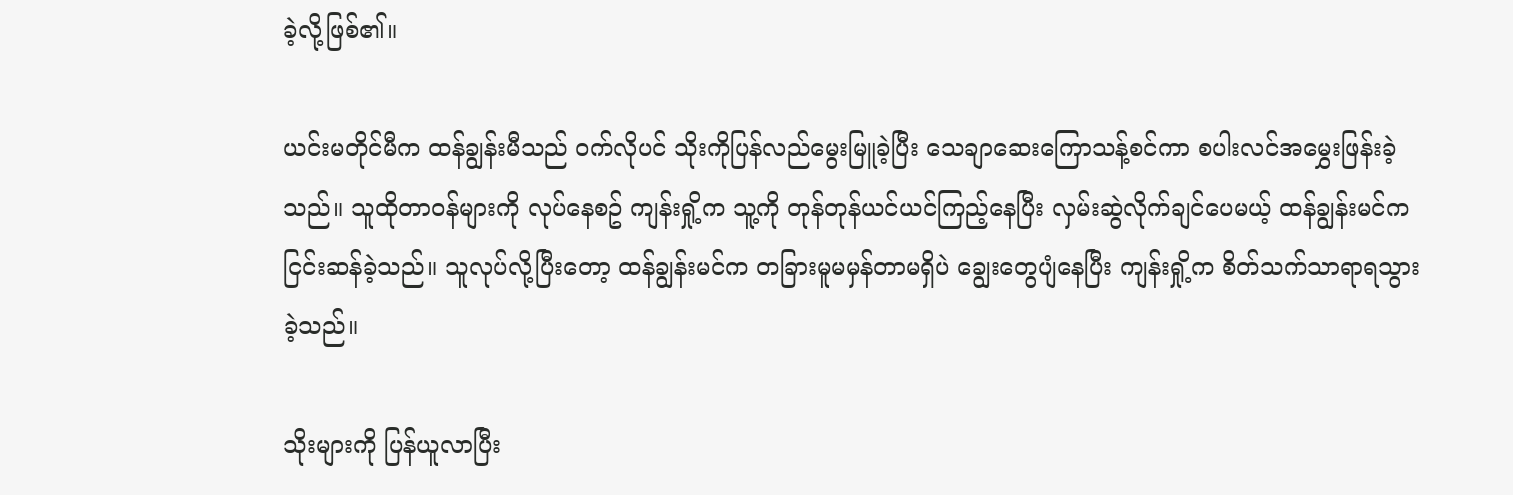ခဲ့လို့ဖြစ်၏။

ယင်းမတိုင်မီက ထန်ချွန်းမီသည် ဝက်လိုပင် သိုးကိုပြန်လည်မွေးမြူခဲ့ပြီး သေချာဆေးကြောသန့်စင်ကာ စပါးလင်အမွှေးဖြန်းခဲ့သည်။ သူထိုတာဝန်များကို လုပ်နေစဥ် ကျန်းရှို့က သူ့ကို တုန်တုန်ယင်ယင်ကြည့်နေပြီး လှမ်းဆွဲလိုက်ချင်ပေမယ့် ထန်ချွန်းမင်က ငြင်းဆန်ခဲ့သည်။ သူလုပ်လို့ပြီးတော့ ထန်ချွန်းမင်က တခြားမူမမှန်တာမရှိပဲ ချွေးတွေပျံနေပြီး ကျန်းရှို့က စိတ်သက်သာရာရသွားခဲ့သည်။

သိုးများကို ပြန်ယူလာပြီး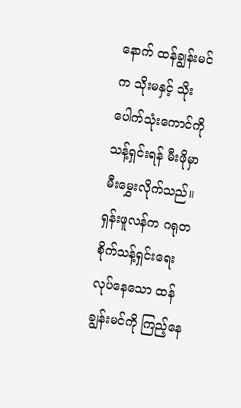နောက် ထန်ချွန်းမင်က သိုးမနှင့် သိုးပေါက်သုံးကောင်ကို သန့်ရှင်းရန် မီးဖိုမှာ မီးမွှေးလိုက်သည်။ ရှန်းဖူလန်က ဂရုတစိုက်သန့်ရှင်းရေးလုပ်နေသော ထန်ချွန်းမင်ကို ကြည့်နေ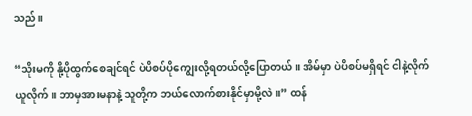သည်။

“သိုးမကို နို့ပိုထွက်စေချင်ရင် ပဲပိစပ်ပိုကျွေးလို့ရတယ်လို့ပြောတယ်။ အိမ်မှာ ပဲပိစပ်မရှိရင် ငါနဲ့လိုက်ယူလိုက်။ ဘာမှအားမနာနဲ့ သူတို့က ဘယ်လောက်စားနိုင်မှာမို့လဲ။” ထန်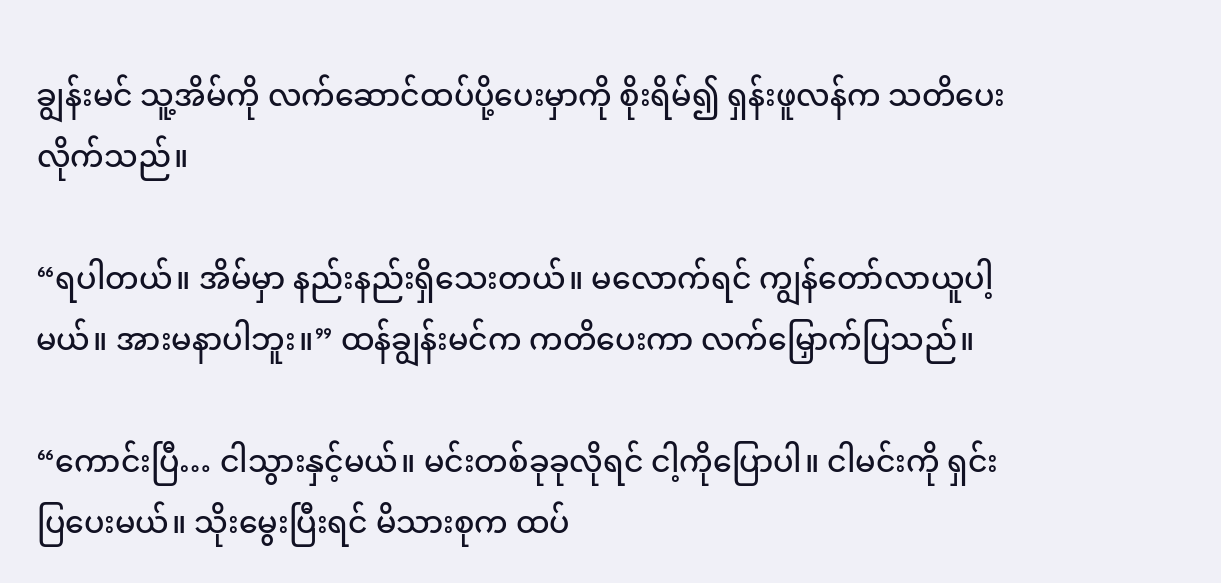ချွန်းမင် သူ့အိမ်ကို လက်ဆောင်ထပ်ပို့ပေးမှာကို စိုးရိမ်၍ ရှန်းဖူလန်က သတိပေးလိုက်သည်။

“ရပါတယ်။ အိမ်မှာ နည်းနည်းရှိသေးတယ်။ မလောက်ရင် ကျွန်တော်လာယူပါ့မယ်။ အားမနာပါဘူး။” ထန်ချွန်းမင်က ကတိပေးကာ လက်မြှောက်ပြသည်။

“ကောင်းပြီ… ငါသွားနှင့်မယ်။ မင်းတစ်ခုခုလိုရင် ငါ့ကိုပြောပါ။ ငါမင်းကို ရှင်းပြပေးမယ်။ သိုးမွေးပြီးရင် မိသားစုက ထပ်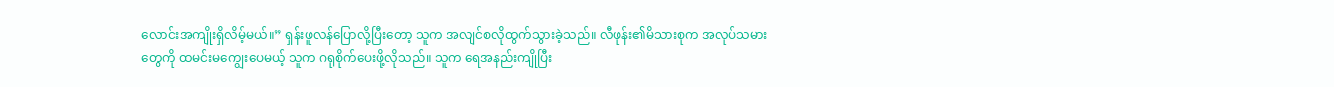လောင်းအကျိုးရှိလိမ့်မယ်။” ရှန်းဖူလန်ပြောလို့ပြီးတော့ သူက အလျင်စလိုထွက်သွားခဲ့သည်။ လီဖုန်း၏မိသားစုက အလုပ်သမားတွေကို ထမင်းမကျွေးပေမယ့် သူက ဂရုစိုက်ပေးဖို့လိုသည်။ သူက ရေအနည်းကျိုပြီး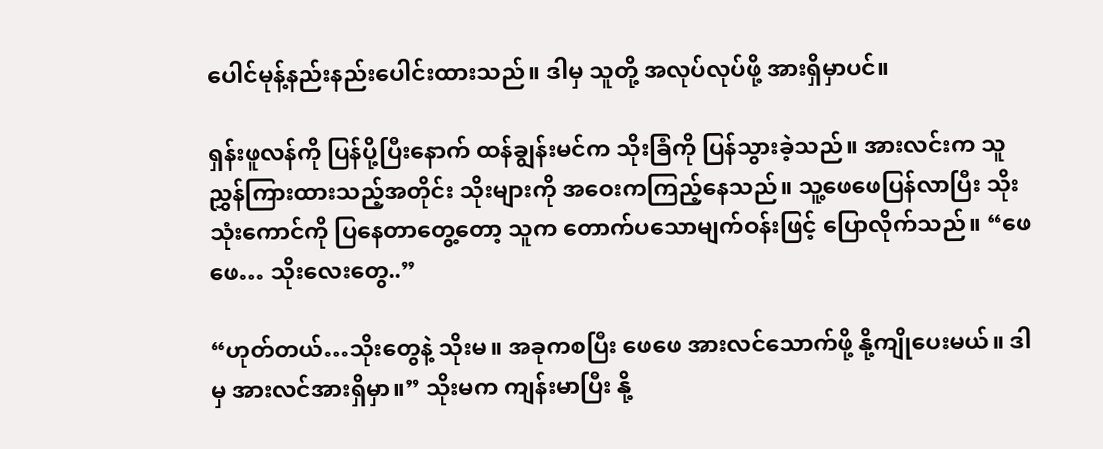ပေါင်မုန့်နည်းနည်းပေါင်းထားသည်။ ဒါမှ သူတို့ အလုပ်လုပ်ဖို့ အားရှိမှာပင်။

ရှန်းဖူလန်ကို ပြန်ပို့ပြီးနောက် ထန်ချွန်းမင်က သိုးခြံကို ပြန်သွားခဲ့သည်။ အားလင်းက သူညွှန်ကြားထားသည့်အတိုင်း သိုးများကို အဝေးကကြည့်နေသည်။ သူ့ဖေဖေပြန်လာပြီး သိုးသုံးကောင်ကို ပြနေတာတွေ့တော့ သူက တောက်ပသောမျက်ဝန်းဖြင့် ပြောလိုက်သည်။ “ဖေဖေ… သိုးလေးတွေ..”

“ဟုတ်တယ်…သိုးတွေနဲ့ သိုးမ။ အခုကစပြီး ဖေဖေ အားလင်သောက်ဖို့ နို့ကျိုပေးမယ်။ ဒါမှ အားလင်အားရှိမှာ။” သိုးမက ကျန်းမာပြီး နို့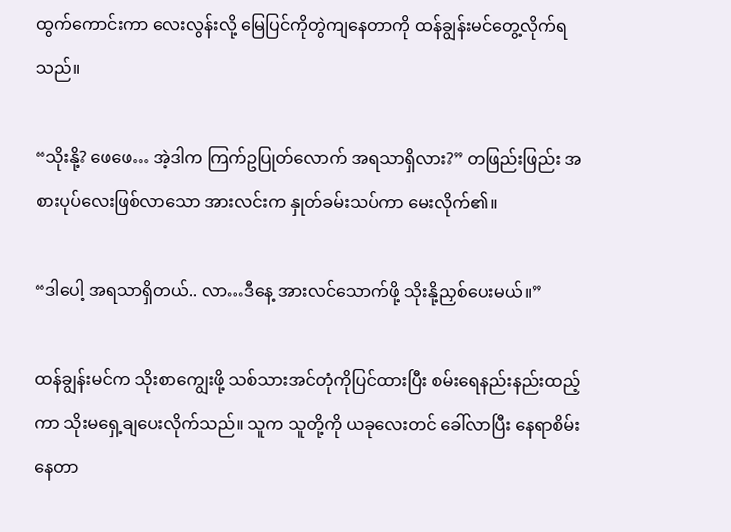ထွက်ကောင်းကာ လေးလွန်းလို့ မြေပြင်ကိုတွဲကျနေတာကို ထန်ချွန်းမင်တွေ့လိုက်ရသည်။

“သိုးနို့? ဖေဖေ… အဲ့ဒါက ကြက်ဥပြုတ်လောက် အရသာရှိလား?” တဖြည်းဖြည်း အစားပုပ်လေးဖြစ်လာသော အားလင်းက နှုတ်ခမ်းသပ်ကာ မေးလိုက်၏။

“ဒါပေါ့ အရသာရှိတယ်.. လာ…ဒီနေ့ အားလင်သောက်ဖို့ သိုးနို့ညှစ်ပေးမယ်။”

ထန်ချွန်းမင်က သိုးစာကျွေးဖို့ သစ်သားအင်တုံကိုပြင်ထားပြီး စမ်းရေနည်းနည်းထည့်ကာ သိုးမရှေ့ချပေးလိုက်သည်။ သူက သူတို့ကို ယခုလေးတင် ခေါ်လာပြီး နေရာစိမ်းနေတာ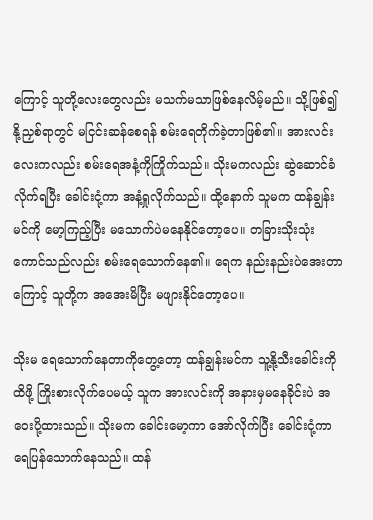ကြောင့် သူတို့လေးတွေလည်း မသက်မသာဖြစ်နေလိမ့်မည်။ သို့ဖြစ်၍ နို့ညှစ်ရာတွင် မငြင်းဆန်စေရန် စမ်းရေတိုက်ခဲ့တာဖြစ်၏။ အားလင်းလေးကလည်း စမ်းရေအနံ့ကိုကြိုက်သည်။ သိုးမကလည်း ဆွဲဆောင်ခံလိုက်ရပြီး ခေါင်းငုံ့ကာ အနံ့ရှုလိုက်သည်။ ထို့နောက် သူမက ထန်ချွန်းမင်ကို မော့ကြည့်ပြီး မသောက်ပဲမနေနိုင်တော့ပေ။ တခြားသိုးသုံးကောင်သည်လည်း စမ်းရေသောက်နေ၏။ ရေက နည်းနည်းပဲအေးတာကြောင့် သူတို့က အအေးမိပြီး မဖျားနိုင်တော့ပေ။

သိုးမ ရေသောက်နေတာကိုတွေ့တော့ ထန်ချွန်းမင်က သူ့နို့သီးခေါင်းကို ထိဖို့ ကြိုးစားလိုက်ပေမယ့် သူက အားလင်းကို အနားမှမနေခိုင်းပဲ အဝေးပို့ထားသည်။ သိုးမက ခေါင်းမော့ကာ အော်လိုက်ပြီး ခေါင်းငုံ့ကာ ရေပြန်သောက်နေသည်။ ထန်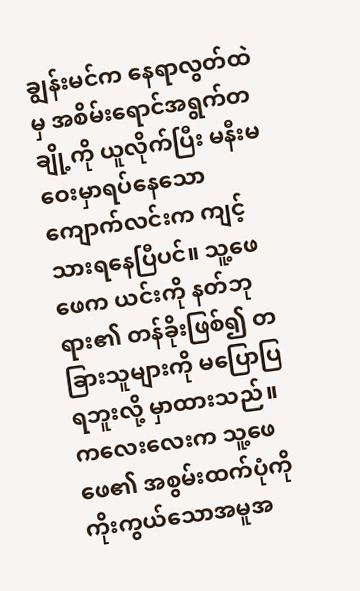ချွန်းမင်က နေရာလွတ်ထဲမှ အစိမ်းရောင်အရွက်တချို့ကို ယူလိုက်ပြီး မနီးမဝေးမှာရပ်နေသော ကျောက်လင်းက ကျင့်သားရနေပြီပင်။ သူ့ဖေဖေက ယင်းကို နတ်ဘုရား၏ တန်ခိုးဖြစ်၍ တခြားသူများကို မပြောပြရဘူးလို့ မှာထားသည်။ ကလေးလေးက သူ့ဖေဖေ၏ အစွမ်းထက်ပုံကို ကိုးကွယ်သောအမူအ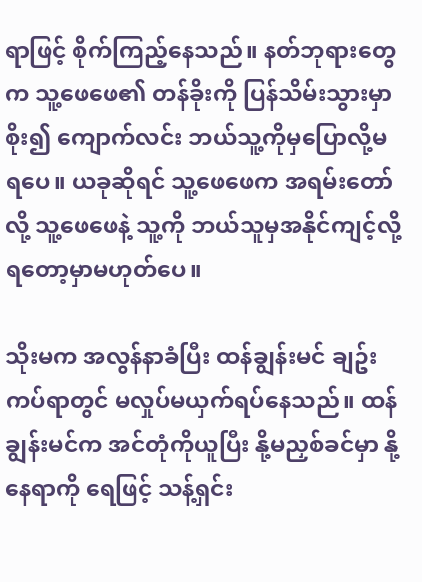ရာဖြင့် စိုက်ကြည့်နေသည်။ နတ်ဘုရားတွေက သူ့ဖေဖေ၏ တန်ခိုးကို ပြန်သိမ်းသွားမှာစိုး၍ ကျောက်လင်း ဘယ်သူ့ကိုမှပြောလို့မရပေ။ ယခုဆိုရင် သူ့ဖေဖေက အရမ်းတော်လို့ သူ့ဖေဖေနဲ့ သူ့ကို ဘယ်သူမှအနိုင်ကျင့်လို့ရတော့မှာမဟုတ်ပေ။

သိုးမက အလွန်နာခံပြီး ထန်ချွန်းမင် ချဥ်းကပ်ရာတွင် မလှုပ်မယှက်ရပ်နေသည်။ ထန်ချွန်းမင်က အင်တုံကိုယူပြီး နို့မညှစ်ခင်မှာ နို့နေရာကို ရေဖြင့် သန့်ရှင်း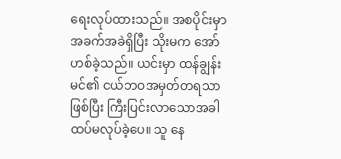ရေးလုပ်ထားသည်။ အစပိုင်းမှာ အခက်အခဲရှိပြီး သိုးမက အော်ဟစ်ခဲ့သည်။ ယင်းမှာ ထန်ချွန်းမင်၏ ငယ်ဘဝအမှတ်တရသာဖြစ်ပြီး ကြီးပြင်းလာသောအခါ ထပ်မလုပ်ခဲ့ပေ။ သူ နေ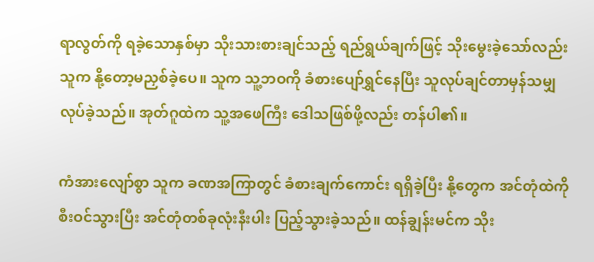ရာလွတ်ကို ရခဲ့သောနှစ်မှာ သိုးသားစားချင်သည့် ရည်ရွယ်ချက်ဖြင့် သိုးမွေးခဲ့သော်လည်း သူက နို့တော့မညှစ်ခဲ့ပေ။ သူက သူ့ဘဝကို ခံစားပျော်ရွှင်နေပြီး သူလုပ်ချင်တာမှန်သမျှလုပ်ခဲ့သည်။ အုတ်ဂူထဲက သူ့အဖေကြီး ဒေါသဖြစ်ဖို့လည်း တန်ပါ၏။

ကံအားလျော်စွာ သူက ခဏအကြာတွင် ခံစားချက်ကောင်း ရရှိခဲ့ပြီး နို့တွေက အင်တုံထဲကို စီးဝင်သွားပြီး အင်တုံတစ်ခုလုံးနီးပါး ပြည့်သွားခဲ့သည်။ ထန်ချွန်းမင်က သိုး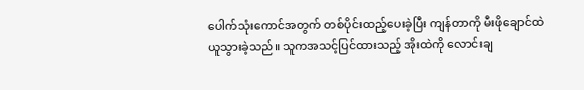ပေါက်သုံးကောင်အတွက် တစ်ပိုင်းထည့်ပေးခဲ့ပြီး ကျန်တာကို မီးဖိုချောင်ထဲယူသွားခဲ့သည်။ သူကအသင့်ပြင်ထားသည့် အိုးထဲကို လောင်းချ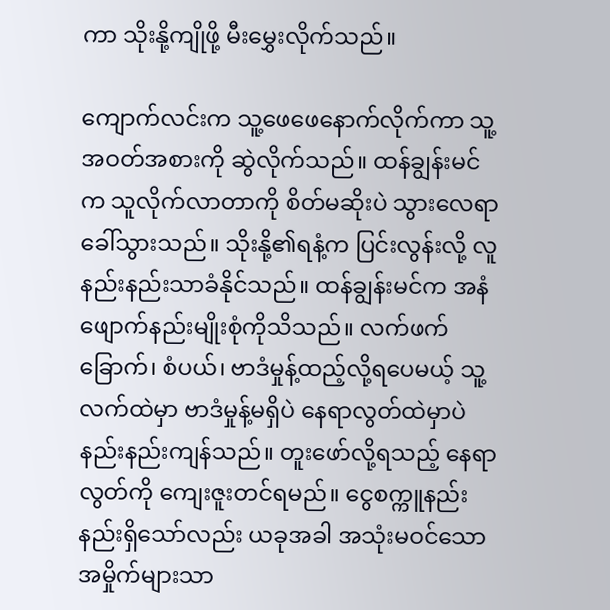ကာ သိုးနို့ကျိုဖို့ မီးမွှေးလိုက်သည်။

ကျောက်လင်းက သူ့ဖေဖေနောက်လိုက်ကာ သူ့အဝတ်အစားကို ဆွဲလိုက်သည်။ ထန်ချွန်းမင်က သူလိုက်လာတာကို စိတ်မဆိုးပဲ သွားလေရာခေါ်သွားသည်။ သိုးနို့၏ရနံ့က ပြင်းလွန်းလို့ လူနည်းနည်းသာခံနိုင်သည်။ ထန်ချွန်းမင်က အနံဖျောက်နည်းမျိုးစုံကိုသိသည်။ လက်ဖက်ခြောက်၊ စံပယ်၊ ဗာဒံမှုန့်ထည့်လို့ရပေမယ့် သူ့လက်ထဲမှာ ဗာဒံမှုန့်မရှိပဲ နေရာလွတ်ထဲမှာပဲ နည်းနည်းကျန်သည်။ တူးဖော်လို့ရသည့် နေရာလွတ်ကို ကျေးဇူးတင်ရမည်။ ငွေစက္ကူနည်းနည်းရှိသော်လည်း ယခုအခါ အသုံးမဝင်သော အမှိုက်များသာ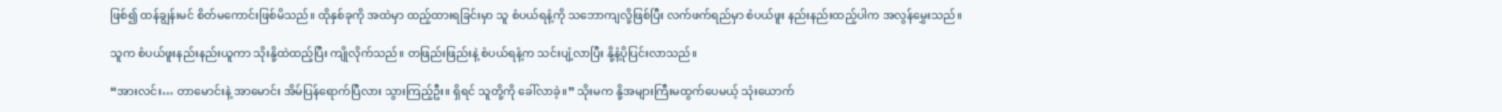ဖြစ်၍ ထန်ချွန်းမင် စိတ်မကောင်းဖြစ်မိသည်။ ထိုနှစ်ခုကို အထဲမှာ ထည့်ထားရခြင်းမှာ သူ စံပယ်ရနံ့ကို သဘောကျလို့ဖြစ်ပြီး လက်ဖက်ရည်မှာ စံပယ်ဖူး နည်းနည်းထည့်ပါက အလွန်မွှေးသည်။

သူက စံပယ်ဖူးနည်းနည်းယူကာ သိုးနို့ထဲထည့်ပြီး ကျိုလိုက်သည်။ တဖြည်းဖြည်းနဲ့ စံပယ်ရနံ့က သင်းပျံ့လာပြီး နို့နံ့ပိုပြင်းလာသည်။

“အားလင်း… တာမောင်းနဲ့ အာမောင်း အိမ်ပြန်ရောက်ပြီလား သွားကြည့်ဦး။ ရှိရင် သူတို့ကို ခေါ်လာခဲ့။” သိုးမက နို့အများကြီးမထွက်ပေမယ့် သုံးယောက်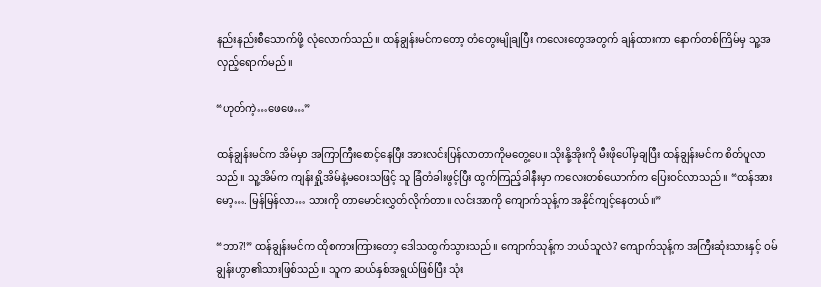နည်းနည်းစီသောက်ဖို့ လုံလောက်သည်။ ထန်ချွန်းမင်ကတော့ တံတွေးမျိုချပြီး ကလေးတွေအတွက် ချန်ထားကာ နောက်တစ်ကြိမ်မှ သူ့အလှည့်ရောက်မည်။

“ဟုတ်ကဲ့…ဖေဖေ…”

ထန်ချွန်းမင်က အိမ်မှာ အကြာကြီးစောင့်နေပြီး အားလင်းပြန်လာတာကိုမတွေ့ပေ။ သိုးနို့အိုးကို မီးဖိုပေါ်မှချပြီး ထန်ချွန်းမင်က စိတ်ပူလာသည်။ သူ့အိမ်က ကျန်းရှို့အိမ်နဲ့မဝေးသဖြင့် သူ ခြံတံခါးဖွင့်ပြီး ထွက်ကြည့်ခါနီးမှာ ကလေးတစ်ယောက်က ပြေးဝင်လာသည်။ “ထန်အားမော့…. မြန်မြန်လာ… သားကို တာမောင်းလွှတ်လိုက်တာ။ လင်းအာကို ကျောက်သုန့်က အနိုင်ကျင့်နေတယ်။”

“ဘာ?!” ထန်ချွန်းမင်က ထိုစကားကြားတော့ ဒေါသထွက်သွားသည်။ ကျောက်သုန့်က ဘယ်သူလဲ? ကျောက်သုန့်က အကြီးဆုံးသားနှင့် ဝမ်ချွန်းဟွာ၏သားဖြစ်သည်။ သူက ဆယ်နှစ်အရွယ်ဖြစ်ပြီး သုံး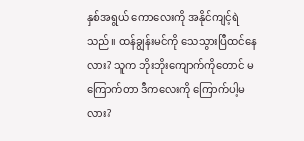နှစ်အရွယ် ကောလေးကို အနိုင်ကျင့်ရဲသည်။ ထန်ချွန်းမင်ကို သေသွားပြီထင်နေလား? သူက ဘိုးဘိုးကျောက်ကိုတောင် မကြောက်တာ ဒီကလေးကို ကြောက်ပါ့မလား?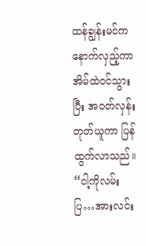ထန်ချွန်းမင်က နောက်လှည့်ကာ အိမ်ထဲဝင်သွားပြီး အဝတ်လှန်းတုတ်ယူကာ ပြန်ထွက်လာသည်။ “ငါ့ကိုလမ်းပြ…အားလင်း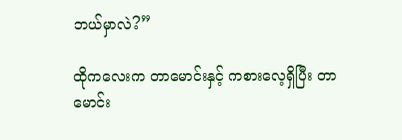ဘယ်မှာလဲ?”

ထိုကလေးက တာမောင်းနှင့် ကစားလေ့ရှိပြီး တာမောင်း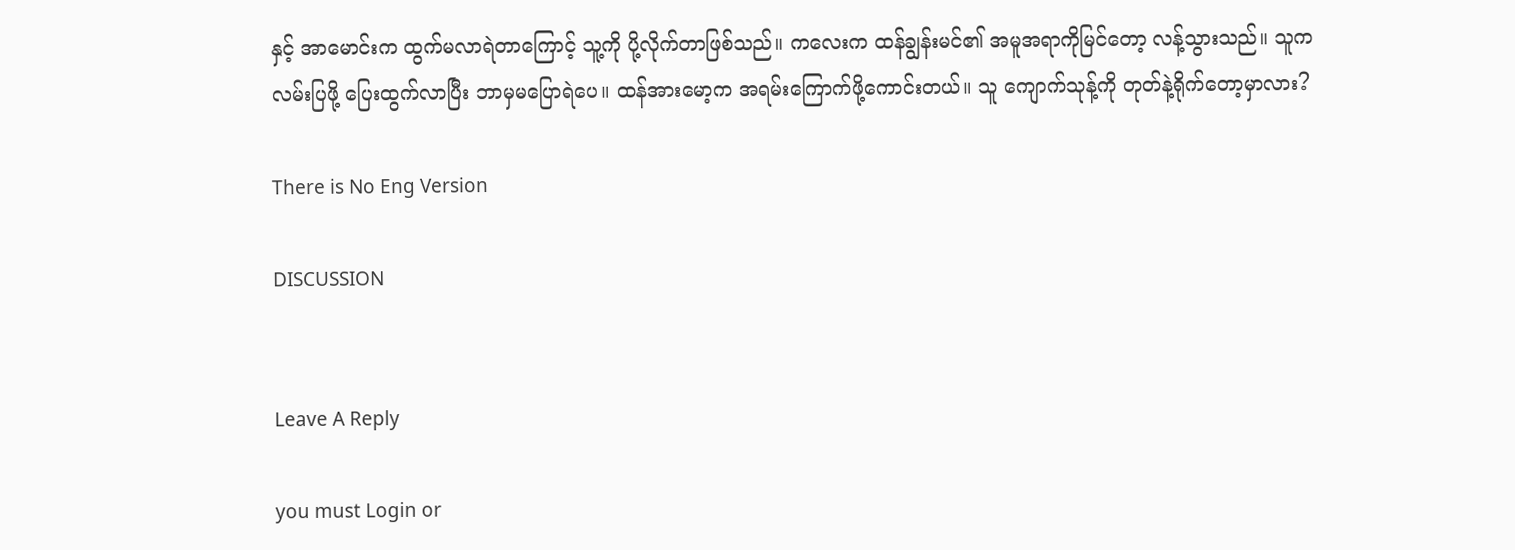နှင့် အာမောင်းက ထွက်မလာရဲတာကြောင့် သူ့ကို ပို့လိုက်တာဖြစ်သည်။ ကလေးက ထန်ချွန်းမင်၏ အမူအရာကိုမြင်တော့ လန့်သွားသည်။ သူက လမ်းပြဖို့ ပြေးထွက်လာပြီး ဘာမှမပြောရဲပေ။ ထန်အားမော့က အရမ်းကြောက်ဖို့ကောင်းတယ်။ သူ ကျောက်သုန့်ကို တုတ်နဲ့ရိုက်တော့မှာလား?

There is No Eng Version

DISCUSSION


Leave A Reply

you must Login or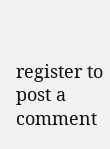register to post a comment